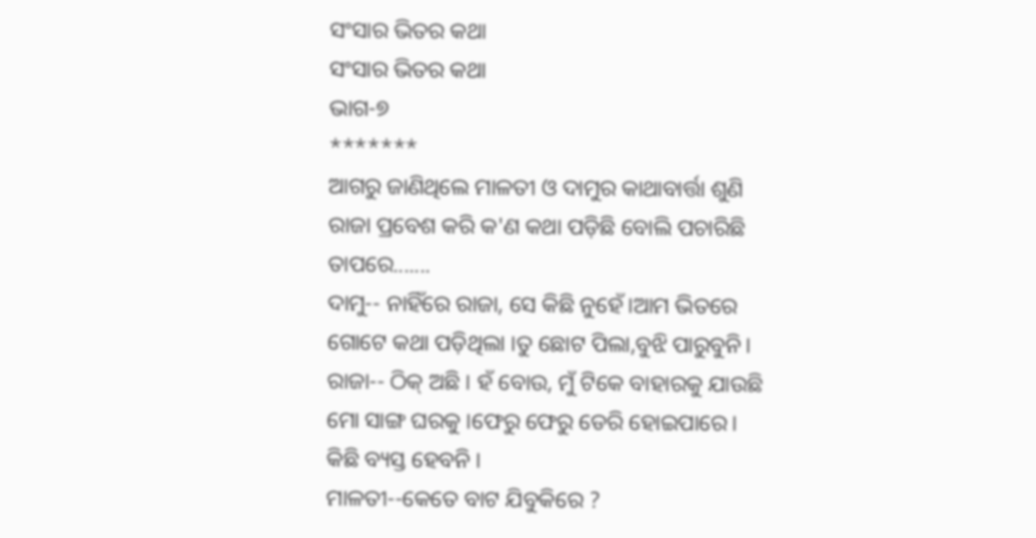ସଂସାର ଭିତର କଥା
ସଂସାର ଭିତର କଥା
ଭାଗ-୭
*******
ଆଗରୁ ଜାଣିଥିଲେ ମାଳତୀ ଓ ଦାମୁର କାଥାବାର୍ତ୍ତା ଶୁଣି ରାଜା ପ୍ରବେଶ କରି କ'ଣ କଥା ପଡ଼ିଛି ବୋଲି ପଚାରିଛି ତାପରେ.......
ଦାମୁ-- ନାହିଁରେ ରାଜା, ସେ କିଛି ନୁହେଁ।ଆମ ଭିତରେ ଗୋଟେ କଥା ପଡ଼ିଥିଲା ।ତୁ ଛୋଟ ପିଲା,ବୁଝି ପାରୁବୁନି।
ରାଜା-- ଠିକ୍ ଅଛି । ହଁ ବୋଉ, ମୁଁ ଟିକେ ବାହାରକୁ ଯାଉଛି ମୋ ସାଙ୍ଗ ଘରକୁ ।ଫେରୁ ଫେରୁ ଡେରି ହୋଇପାରେ। କିଛି ବ୍ୟସ୍ତ ହେବନି ।
ମାଳତୀ--କେତେ ବାଟ ଯିବୁକିରେ ?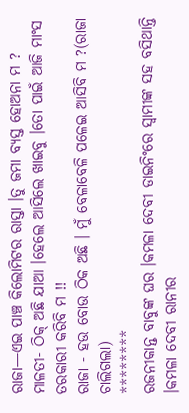ରାଜା—ଏଇ ପାଞ୍ଚ କିଲୋମିଟର ରାସ୍ତା ।ତୁ ଜମା ବ୍ୟସ୍ତ ହୋଅନା ମ ?
ମାଳତୀ- ଠିକ୍ ଅଛି ଯାଆ ।ହେଲେ ଆସିଲେ ଖାଇବୁ ।ତୋ ପାଇଁ ଆଜି ମାଂସ ତରକାରୀ କରିବି ମ !!
ରାଜା - ହଉ ବୋଉ ଠିକ ଅଛି । ମୁଁ ବେଳାବେଳି ପଳେଇ ଆସିବି ମ ?(ରାଜା ଚାଲିଗଲା)
********
ରଜନୀକାନ୍ତ ବାବୁଙ୍କ ଘର ।କମଳା ଦେବୀ ଡାଇନିଂରେ ସ୍ଵାମୀଙ୍କ ସହ ବସିଥାନ୍ତି ।କମଳା ଦେବୀ ରାନୀର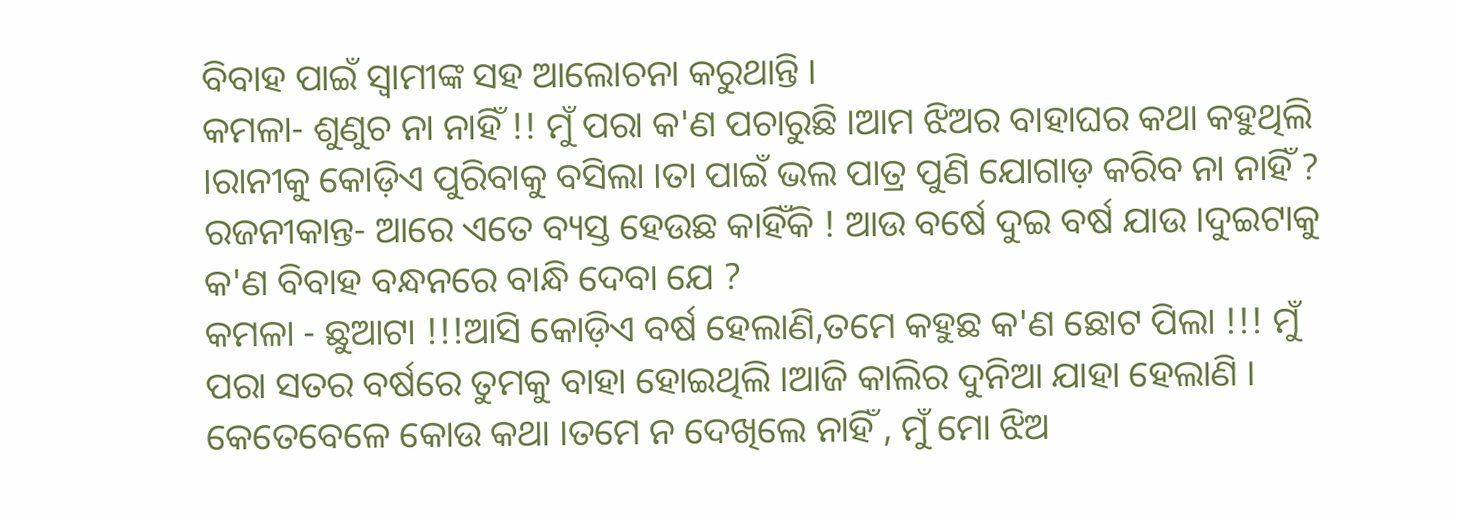ବିବାହ ପାଇଁ ସ୍ଵାମୀଙ୍କ ସହ ଆଲୋଚନା କରୁଥାନ୍ତି ।
କମଳା- ଶୁଣୁଚ ନା ନାହିଁ !! ମୁଁ ପରା କ'ଣ ପଚାରୁଛି ।ଆମ ଝିଅର ବାହାଘର କଥା କହୁଥିଲି ।ରାନୀକୁ କୋଡ଼ିଏ ପୁରିବାକୁ ବସିଲା ।ତା ପାଇଁ ଭଲ ପାତ୍ର ପୁଣି ଯୋଗାଡ଼ କରିବ ନା ନାହିଁ ?
ରଜନୀକାନ୍ତ- ଆରେ ଏତେ ବ୍ୟସ୍ତ ହେଉଛ କାହିଁକି ! ଆଉ ବର୍ଷେ ଦୁଇ ବର୍ଷ ଯାଉ ।ଦୁଇଟାକୁ କ'ଣ ବିବାହ ବନ୍ଧନରେ ବାନ୍ଧି ଦେବା ଯେ ?
କମଳା - ଛୁଆଟା !!!ଆସି କୋଡ଼ିଏ ବର୍ଷ ହେଲାଣି,ତମେ କହୁଛ କ'ଣ ଛୋଟ ପିଲା !!! ମୁଁ ପରା ସତର ବର୍ଷରେ ତୁମକୁ ବାହା ହୋଇଥିଲି ।ଆଜି କାଲିର ଦୁନିଆ ଯାହା ହେଲାଣି । କେତେବେଳେ କୋଉ କଥା ।ତମେ ନ ଦେଖିଲେ ନାହିଁ , ମୁଁ ମୋ ଝିଅ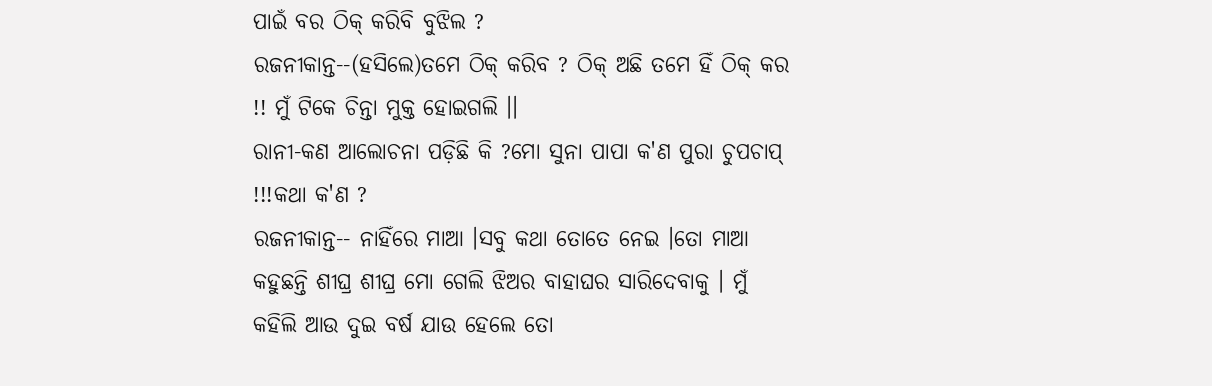ପାଇଁ ବର ଠିକ୍ କରିବି ବୁଝିଲ ?
ରଜନୀକାନ୍ତ--(ହସିଲେ)ତମେ ଠିକ୍ କରିବ ? ଠିକ୍ ଅଛି ତମେ ହିଁ ଠିକ୍ କର !! ମୁଁ ଟିକେ ଚିନ୍ତା ମୁକ୍ତ ହୋଇଗଲି ।।
ରାନୀ-କଣ ଆଲୋଚନା ପଡ଼ିଛି କି ?ମୋ ସୁନା ପାପା କ'ଣ ପୁରା ଚୁପଚାପ୍ !!!କଥା କ'ଣ ?
ରଜନୀକାନ୍ତ-- ନାହିଁରେ ମାଆ ।ସବୁ କଥା ତୋତେ ନେଇ ।ତୋ ମାଆ କହୁଛନ୍ତି ଶୀଘ୍ର ଶୀଘ୍ର ମୋ ଗେଲି ଝିଅର ବାହାଘର ସାରିଦେବାକୁ । ମୁଁ କହିଲି ଆଉ ଦୁଇ ବର୍ଷ ଯାଉ ହେଲେ ତୋ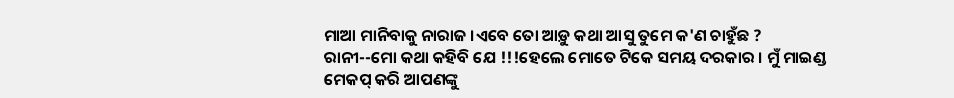ମାଆ ମାନିବାକୁ ନାରାଜ ।ଏବେ ତୋ ଆଡ଼ୁ କଥା ଆସୁ ତୁମେ କ'ଣ ଚାହୁଁଛ ?
ରାନୀ--ମୋ କଥା କହିବି ଯେ !!!ହେଲେ ମୋତେ ଟିକେ ସମୟ ଦରକାର । ମୁଁ ମାଇଣ୍ଡ ମେକପ୍ କରି ଆପଣଙ୍କୁ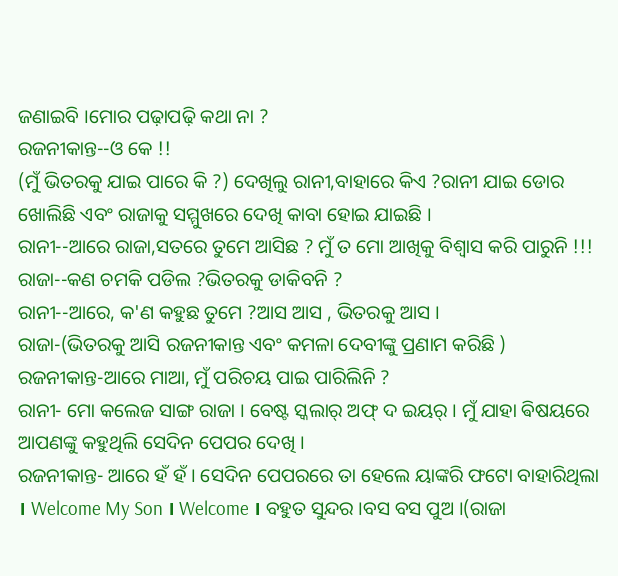ଜଣାଇବି ।ମୋର ପଢ଼ାପଢ଼ି କଥା ନା ?
ରଜନୀକାନ୍ତ--ଓ କେ !!
(ମୁଁ ଭିତରକୁ ଯାଇ ପାରେ କି ?) ଦେଖିଲୁ ରାନୀ,ବାହାରେ କିଏ ?ରାନୀ ଯାଇ ଡୋର ଖୋଲିଛି ଏବଂ ରାଜାକୁ ସମ୍ମୁଖରେ ଦେଖି କାବା ହୋଇ ଯାଇଛି ।
ରାନୀ--ଆରେ ରାଜା,ସତରେ ତୁମେ ଆସିଛ ? ମୁଁ ତ ମୋ ଆଖିକୁ ବିଶ୍ୱାସ କରି ପାରୁନି !!!
ରାଜା--କଣ ଚମକି ପଡିଲ ?ଭିତରକୁ ଡାକିବନି ?
ରାନୀ--ଆରେ, କ'ଣ କହୁଛ ତୁମେ ?ଆସ ଆସ , ଭିତରକୁ ଆସ ।
ରାଜା-(ଭିତରକୁ ଆସି ରଜନୀକାନ୍ତ ଏବଂ କମଳା ଦେବୀଙ୍କୁ ପ୍ରଣାମ କରିଛି )
ରଜନୀକାନ୍ତ-ଆରେ ମାଆ, ମୁଁ ପରିଚୟ ପାଇ ପାରିଲିନି ?
ରାନୀ- ମୋ କଲେଜ ସାଙ୍ଗ ରାଜା । ବେଷ୍ଟ ସ୍କଲାର୍ ଅଫ୍ ଦ ଇୟର୍ । ମୁଁ ଯାହା ଵିଷୟରେ ଆପଣଙ୍କୁ କହୁଥିଲି ସେଦିନ ପେପର ଦେଖି ।
ରଜନୀକାନ୍ତ- ଆରେ ହଁ ହଁ । ସେଦିନ ପେପରରେ ତା ହେଲେ ୟାଙ୍କରି ଫଟୋ ବାହାରିଥିଲା । Welcome My Son । Welcome । ବହୁତ ସୁନ୍ଦର ।ବସ ବସ ପୁଅ ।(ରାଜା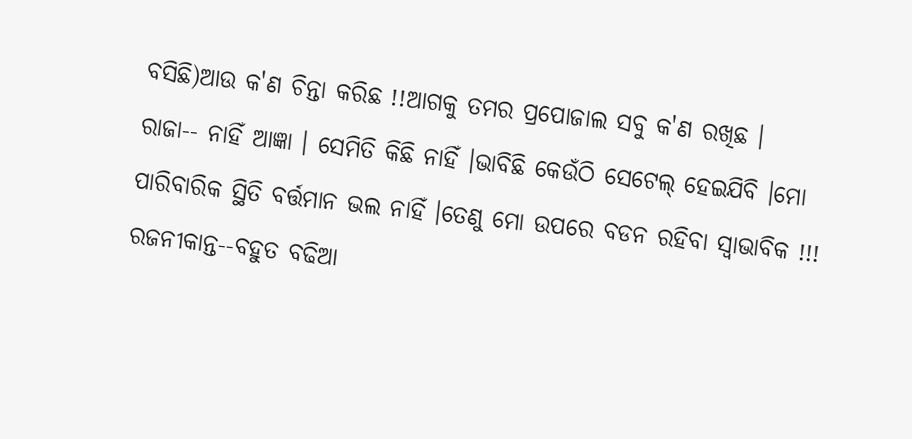ବସିଛି)ଆଉ କ'ଣ ଚିନ୍ତା କରିଛ !!ଆଗକୁ ତମର ପ୍ରପୋଜାଲ ସବୁ କ'ଣ ରଖିଛ ।
ରାଜା-- ନାହିଁ ଆଜ୍ଞା । ସେମିତି କିଛି ନାହିଁ ।ଭାବିଛି କେଉଁଠି ସେଟେଲ୍ ହେଇଯିବି ।ମୋ ପାରିବାରିକ ସ୍ଥିତି ବର୍ତ୍ତମାନ ଭଲ ନାହିଁ ।ତେଣୁ ମୋ ଉପରେ ବଡନ ରହିବା ସ୍ଵାଭାବିକ !!!
ରଜନୀକାନ୍ତ--ବହୁତ ବଢିଆ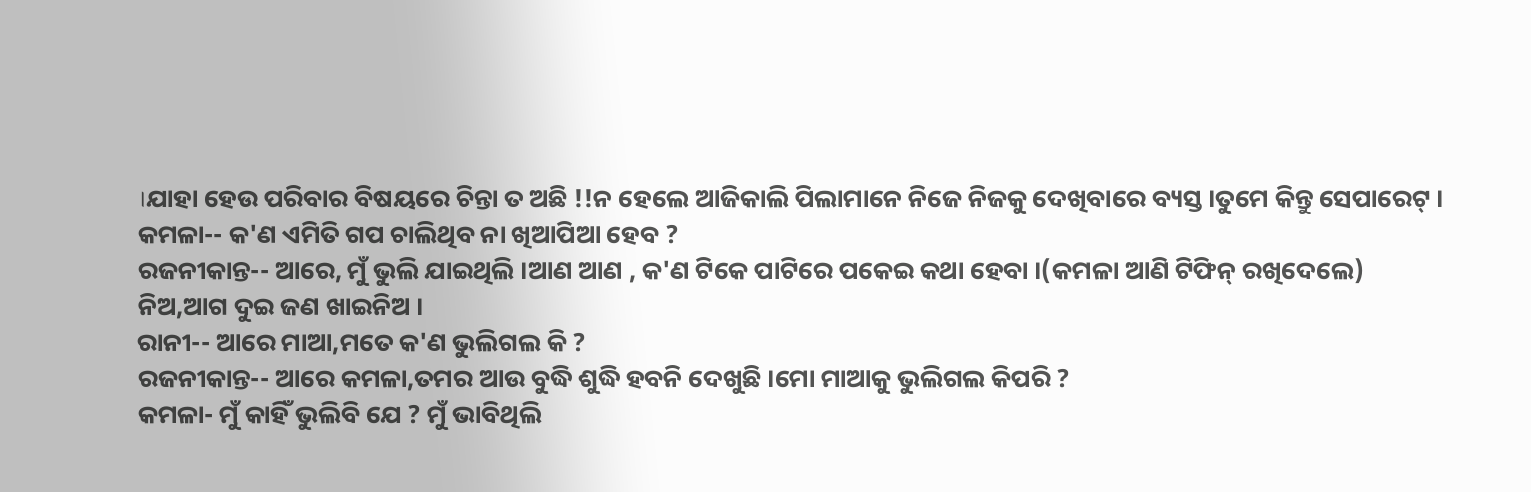।ଯାହା ହେଉ ପରିବାର ବିଷୟରେ ଚିନ୍ତା ତ ଅଛି !!ନ ହେଲେ ଆଜିକାଲି ପିଲାମାନେ ନିଜେ ନିଜକୁ ଦେଖିବାରେ ବ୍ୟସ୍ତ ।ତୁମେ କିନ୍ତୁ ସେପାରେଟ୍ ।
କମଳା-- କ'ଣ ଏମିତି ଗପ ଚାଲିଥିବ ନା ଖିଆପିଆ ହେବ ?
ରଜନୀକାନ୍ତ-- ଆରେ, ମୁଁ ଭୁଲି ଯାଇଥିଲି ।ଆଣ ଆଣ , କ'ଣ ଟିକେ ପାଟିରେ ପକେଇ କଥା ହେବା ।(କମଳା ଆଣି ଟିଫିନ୍ ରଖିଦେଲେ)
ନିଅ,ଆଗ ଦୁଇ ଜଣ ଖାଇନିଅ ।
ରାନୀ-- ଆରେ ମାଆ,ମତେ କ'ଣ ଭୁଲିଗଲ କି ?
ରଜନୀକାନ୍ତ-- ଆରେ କମଳା,ତମର ଆଉ ବୁଦ୍ଧି ଶୁଦ୍ଧି ହବନି ଦେଖୁଛି ।ମୋ ମାଆକୁ ଭୁଲିଗଲ କିପରି ?
କମଳା- ମୁଁ କାହିଁ ଭୁଲିବି ଯେ ? ମୁଁ ଭାବିଥିଲି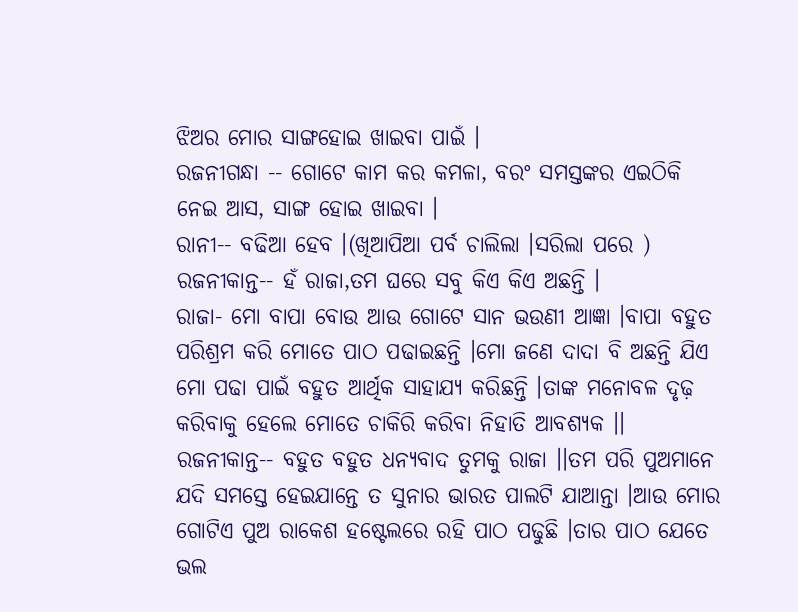ଝିଅର ମୋର ସାଙ୍ଗହୋଇ ଖାଇବା ପାଇଁ ।
ରଜନୀଗନ୍ଧା -- ଗୋଟେ କାମ କର କମଳା, ବରଂ ସମସ୍ତଙ୍କର ଏଇଠିକି ନେଇ ଆସ, ସାଙ୍ଗ ହୋଇ ଖାଇବା ।
ରାନୀ-- ବଢିଆ ହେବ ।(ଖିଆପିଆ ପର୍ବ ଚାଲିଲା ।ସରିଲା ପରେ )
ରଜନୀକାନ୍ତ-- ହଁ ରାଜା,ତମ ଘରେ ସବୁ କିଏ କିଏ ଅଛନ୍ତି ।
ରାଜା- ମୋ ବାପା ବୋଉ ଆଉ ଗୋଟେ ସାନ ଭଉଣୀ ଆଜ୍ଞା ।ବାପା ବହୁତ ପରିଶ୍ରମ କରି ମୋତେ ପାଠ ପଢାଇଛନ୍ତି ।ମୋ ଜଣେ ଦାଦା ବି ଅଛନ୍ତି ଯିଏ ମୋ ପଢା ପାଇଁ ବହୁତ ଆର୍ଥିକ ସାହାଯ୍ୟ କରିଛନ୍ତି ।ତାଙ୍କ ମନୋବଳ ଦୃଢ଼ କରିବାକୁ ହେଲେ ମୋତେ ଚାକିରି କରିବା ନିହାତି ଆବଶ୍ୟକ ।।
ରଜନୀକାନ୍ତ-- ବହୁତ ବହୁତ ଧନ୍ୟବାଦ ତୁମକୁ ରାଜା ।।ତମ ପରି ପୁଅମାନେ ଯଦି ସମସ୍ତେ ହେଇଯାନ୍ତେ ତ ସୁନାର ଭାରତ ପାଲଟି ଯାଆନ୍ତା ।ଆଉ ମୋର ଗୋଟିଏ ପୁଅ ରାକେଶ ହଷ୍ଟେଲରେ ରହି ପାଠ ପଢୁଛି ।ତାର ପାଠ ଯେତେ ଭଲ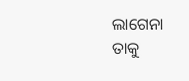ଲାଗେନା ତାକୁ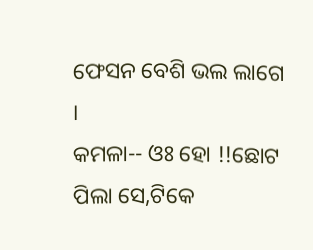ଫେସନ ବେଶି ଭଲ ଲାଗେ ।
କମଳା-- ଓଃ ହୋ !!ଛୋଟ ପିଲା ସେ,ଟିକେ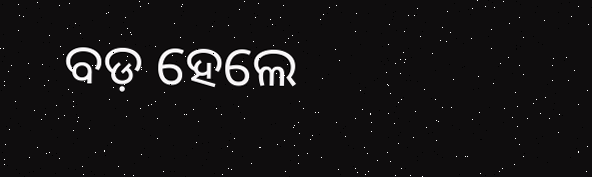ବଡ଼ ହେଲେ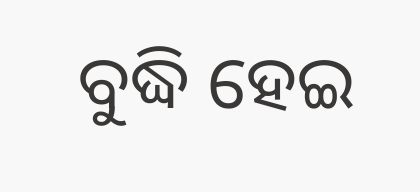ବୁଦ୍ଧି ହେଇ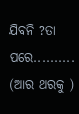ଯିବନି ?ତା ପରେ..........
(ଆର ଥରକୁ )